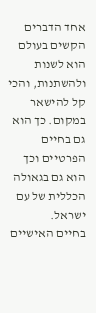אחד הדברים הקשים בעולם הוא לשנות ולהשתנות, והכי קל להישאר במקום. כך הוא גם בחיים הפרטיים וכך הוא גם בגאולה הכללית של עם ישראל.
בחיים האישיים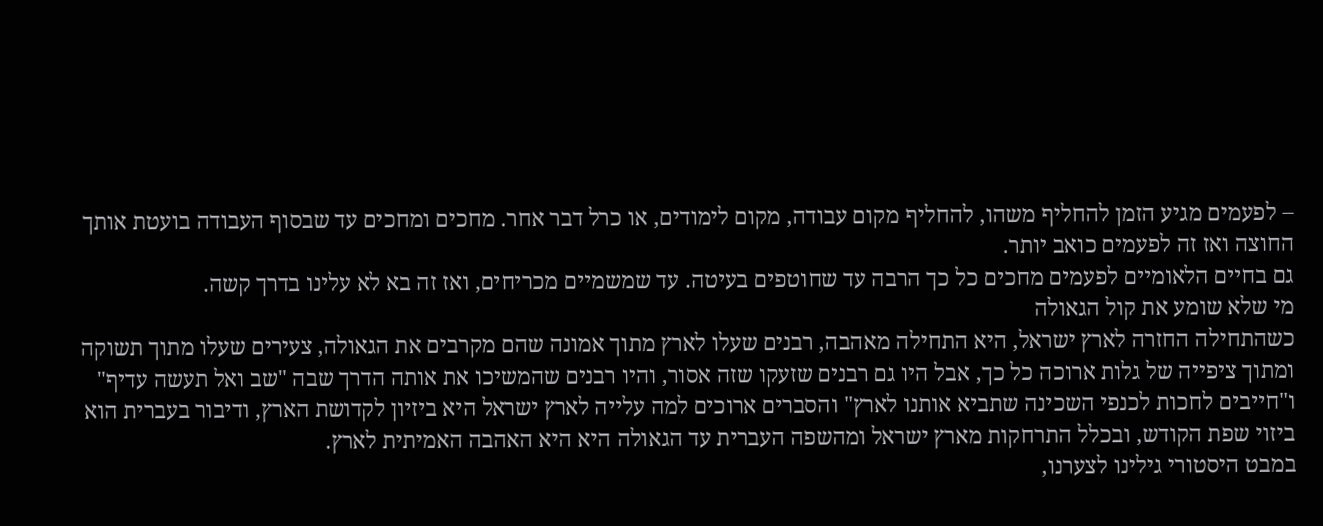– לפעמים מגיע הזמן להחליף משהו, להחליף מקום עבודה, מקום לימודים, או כרל דבר אחר. מחכים ומחכים עד שבסוף העבודה בועטת אותך החוצה ואז זה לפעמים כואב יותר.
גם בחיים הלאומיים לפעמים מחכים כל כך הרבה עד שחוטפים בעיטה. עד שמשמיים מכריחים, ואז זה בא לא עלינו בדרך קשה.
מי שלא שומע את קול הגאולה
כשהתחילה החזרה לארץ ישראל, היא התחילה מאהבה, רבנים שעלו לארץ מתוך אמונה שהם מקרבים את הגאולה, צעירים שעלו מתוך תשוקה ומתוך ציפייה של גלות ארוכה כל כך, אבל היו גם רבנים שזעקו שזה אסור, והיו רבנים שהמשיכו את אותה הדרך שבה "שב ואל תעשה עדיף" ו"חייבים לחכות לכנפי השכינה שתביא אותנו לארץ" והסברים ארוכים למה עלייה לארץ ישראל היא ביזיון לקדושת הארץ, ודיבור בעברית הוא ביזוי שפת הקודש, ובכלל התרחקות מארץ ישראל ומהשפה העברית עד הגאולה היא היא האהבה האמיתית לארץ.
במבט היסטורי גילינו לצערנו,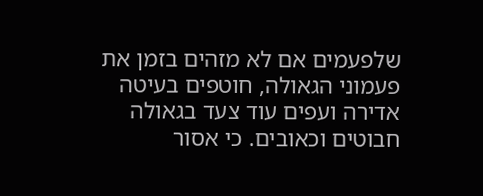שלפעמים אם לא מזהים בזמן את פעמוני הגאולה, חוטפים בעיטה אדירה ועפים עוד צעד בגאולה חבוטים וכאובים. כי אסור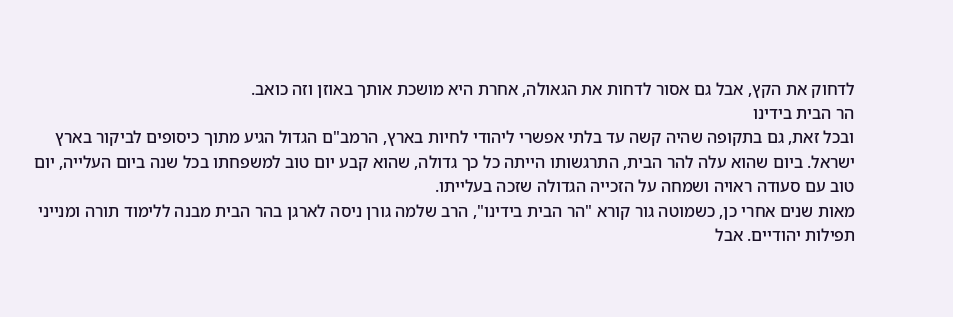לדחוק את הקץ, אבל גם אסור לדחות את הגאולה, אחרת היא מושכת אותך באוזן וזה כואב.
הר הבית בידינו
ובכל זאת, גם בתקופה שהיה קשה עד בלתי אפשרי ליהודי לחיות בארץ, הרמב"ם הגדול הגיע מתוך כיסופים לביקור בארץ ישראל. ביום שהוא עלה להר הבית, התרגשותו הייתה כל כך גדולה, שהוא קבע יום טוב למשפחתו בכל שנה ביום העלייה, יום טוב עם סעודה ראויה ושמחה על הזכייה הגדולה שזכה בעלייתו.
מאות שנים אחרי כן, כשמוטה גור קורא "הר הבית בידינו", הרב שלמה גורן ניסה לארגן בהר הבית מבנה ללימוד תורה ומנייני תפילות יהודיים. אבל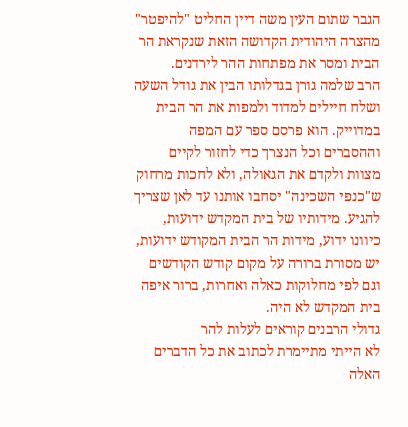הגבר שתום העין משה דיין החליט "להיפטר" מהצרה היהודית הקדושה הזאת שנקראת הר הבית ומסר את מפתחות ההר לירדנים.
הרב שלמה גורן בגדלותו הבין את גודל השעה ושלח חיילים למדוד ולמפות את הר הבית במדוייק. הוא פרסם ספר עם המפה וההסברים וכל הנצרך כדי לחזור לקיים מצוות ולקדם את הגאולה, ולא לחכות מרחוק ש"כנפי השכינה" יסחבו אותנו עד לאן שצריך להגיע. מידותיו של בית המקדש ידועות, כיוונו ידוע, מידות הר הבית המקודש ידועות, יש מסורת ברורה על מקום קודש הקודשים וגם לפי מחלוקות כאלה ואחרות, ברור איפה בית המקדש לא היה.
גדולי הרבנים קוראים לעלות להר
לא הייתי מתיימרת לכתוב את כל הדברים האלה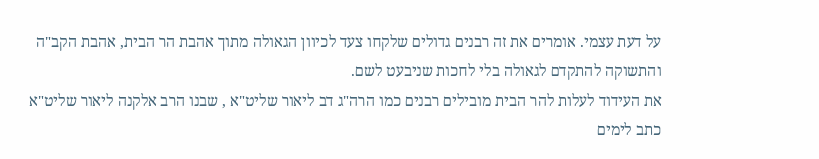על דעת עצמי. אומרים את זה רבנים גדולים שלקחו צעד לכיוון הגאולה מתוך אהבת הר הבית, אהבת הקב"ה והתשוקה להתקדם לגאולה בלי לחכות שניבעט לשם.
את העידוד לעלות להר הבית מובילים רבנים כמו הרה"ג דב ליאור שליט"א , שבנו הרב אלקנה ליאור שליט"א כתב לימים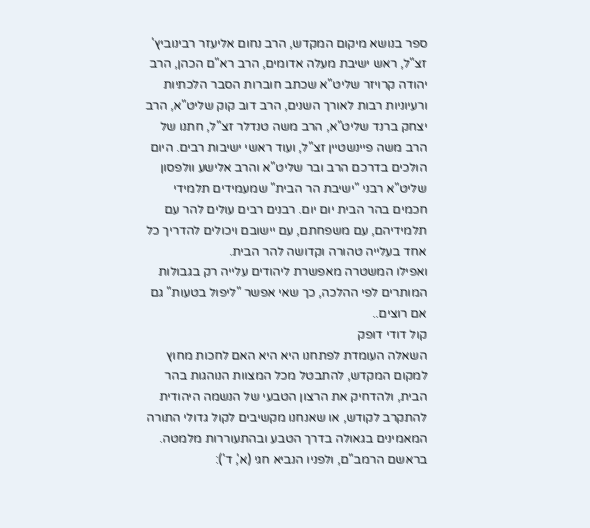ספר בנושא מיקום המקדש, הרב נחום אליעזר רבינוביץ' זצ"ל, ראש ישיבת מעלה אדומים, הרב רא"ם הכהן, הרב יהודה קרויזר שליט"א שכתב חוברות הסבר הלכתיות ורעיוניות רבות לאורך השנים, הרב דוב קוק שליט"א, הרב יצחק ברנד שליט"א, הרב משה טנדלר זצ"ל, חתנו של הרב משה פיינשטיין זצ"ל, ועוד ראשי ישיבות רבים. היום הולכים בדרכם הרב ובר שליט"א והרב אלישע וולפסון שליט"א רבני "ישיבת הר הבית" שמעמידים תלמידי חכמים בהר הבית יום יום. רבנים רבים עולים להר עם תלמידיהם, עם משפחתם, עם יישובם ויכולים להדריך כל אחד בעלייה טהורה וקדושה להר הבית.
ואפילו המשטרה מאפשרת ליהודים עלייה רק בגבולות המותרים לפי ההלכה, כך שאי אפשר "ליפול בטעות" גם אם רוצים..
קול דודי דופק
השאלה העומדת לפתחנו היא היא האם לחכות מחוץ למקום המקדש, להתבטל מכל המצוות הנוהגות בהר הבית, ולהדחיק את הרצון הטבעי של הנשמה היהודית להתקרב לקודש, או שאנחנו מקשיבים לקול גדולי התורה המאמינים בגאולה בדרך הטבע ובהתעוררות מלמטה. בראשם הרמב"ם, ולפניו הנביא חגי (א', ד'):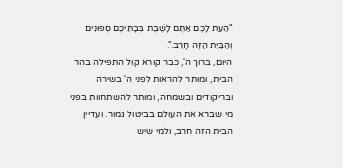"הַעֵת לָכֶם אַתֶּם לָשֶׁבֶת בְּבָתֵּיכֶם סְפוּנִים וְהַבַּיִת הַזֶּה חָרֵב.".
היום, ברוך ה', כבר קורא קול התפילה בהר הבית, ומותר להראות לפני ה' בשירה ובריקודים ובשמחה, ומותר להשתחוות בפני מי שברא את העולם בביטול גמור. ועדיין הבית הזה חרב, ולמי שיש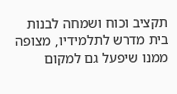תקציב וכוח ושמחה לבנות בית מדרש לתלמידיו, מצופה ממנו שיפעל גם למקום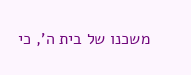משכנו של בית ה', כי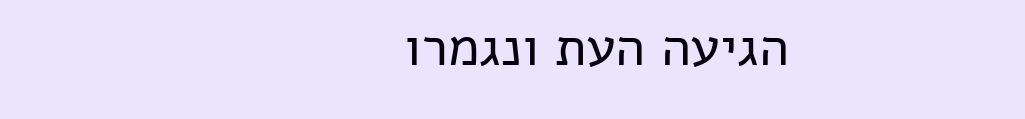הגיעה העת ונגמרו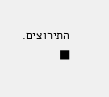התירוצים. ■